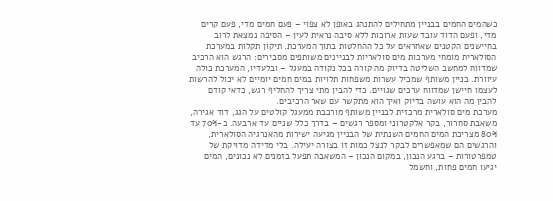כשהמים החמים בבניין מתחילים להתנהג באופן לא צפוי – פעם חמים מדי, פעם קרים מדי, ופעם הדוד עובד שעות ארוכות ללא סיבה נראית לעין – הסיבה נמצאת לרוב בחיישנים הקטנים שאחראים על כל ההחלטות בתוך המערכת. תיקון תקלות במערכת הסולארית מומחי מערכות מים סולאריות לבניינים משותפים מסבירים: הרגש הוא הרכיב שמדווח למחשב השליטה בדיוק מה קורה בכל נקודה במעגל – ובלעדיו, המערכת כולה עיוורת. בניין משותף שמכיל עשרות משפחות תלויות במים חמים יומיים לא יכול להרשות לעצמו חיישן שמדווח ערכים שגויים. כדי להבין מתי צריך להחליף רגש, כדאי קודם להבין מה הוא עושה בדיוק ואיך הוא מתקשר עם שאר הרכיבים.
מערכת מים סולארית מרכזית לבניין משותף מורכבת ממעגל קולטים על הגג, דוד אגירה, משאבת סחרור, בקר אלקטרוני ומספר רגשים – בדרך כלל שניים עד ארבעה. כ-70% עד 80% מצריכת המים החמים השנתית של הבניין מגיעה ישירות מהאנרגיה הסולארית, והרגשים הם שמאפשרים לבקר לנצל כמות זו בצורה יעילה. בלי מדידה מדויקת של טמפרטורות – ברגע הנכון, במקום הנכון – המשאבה תפעל בזמנים לא נכונים, המים יגיעו חמים פחות, וחשמל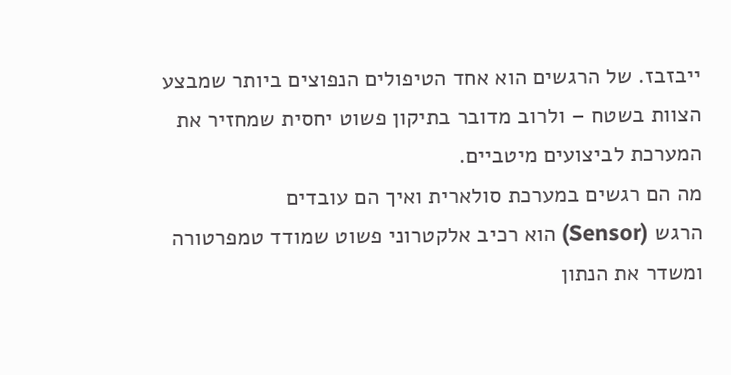ייבזבז. של הרגשים הוא אחד הטיפולים הנפוצים ביותר שמבצע הצוות בשטח – ולרוב מדובר בתיקון פשוט יחסית שמחזיר את המערכת לביצועים מיטביים.
מה הם רגשים במערכת סולארית ואיך הם עובדים
הרגש (Sensor) הוא רכיב אלקטרוני פשוט שמודד טמפרטורה ומשדר את הנתון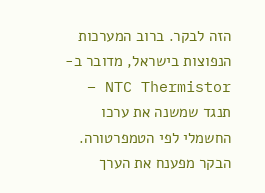הזה לבקר. ברוב המערכות הנפוצות בישראל, מדובר ב-NTC Thermistor – תנגד שמשנה את ערכו החשמלי לפי הטמפרטורה. הבקר מפענח את הערך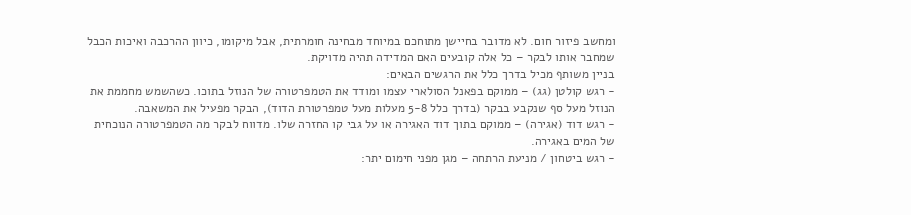ומחשב פיזור חום. לא מדובר בחיישן מתוחכם במיוחד מבחינה חומרתית, אבל מיקומו, כיוון ההרכבה ואיכות הכבל שמחבר אותו לבקר – כל אלה קובעים האם המדידה תהיה מדויקת.
בניין משותף מכיל בדרך כלל את הרגשים הבאים:
- רגש קולטן (גג) – ממוקם בפאנל הסולארי עצמו ומודד את הטמפרטורה של הנוזל בתוכו. כשהשמש מחממת את הנוזל מעל סף שנקבע בבקר (בדרך כלל 5-8 מעלות מעל טמפרטורת הדוד), הבקר מפעיל את המשאבה.
- רגש דוד (אגירה) – ממוקם בתוך דוד האגירה או על גבי קו החזרה שלו. מדווח לבקר מה הטמפרטורה הנוכחית של המים באגירה.
- רגש ביטחון / מניעת הרתחה – מגן מפני חימום יתר: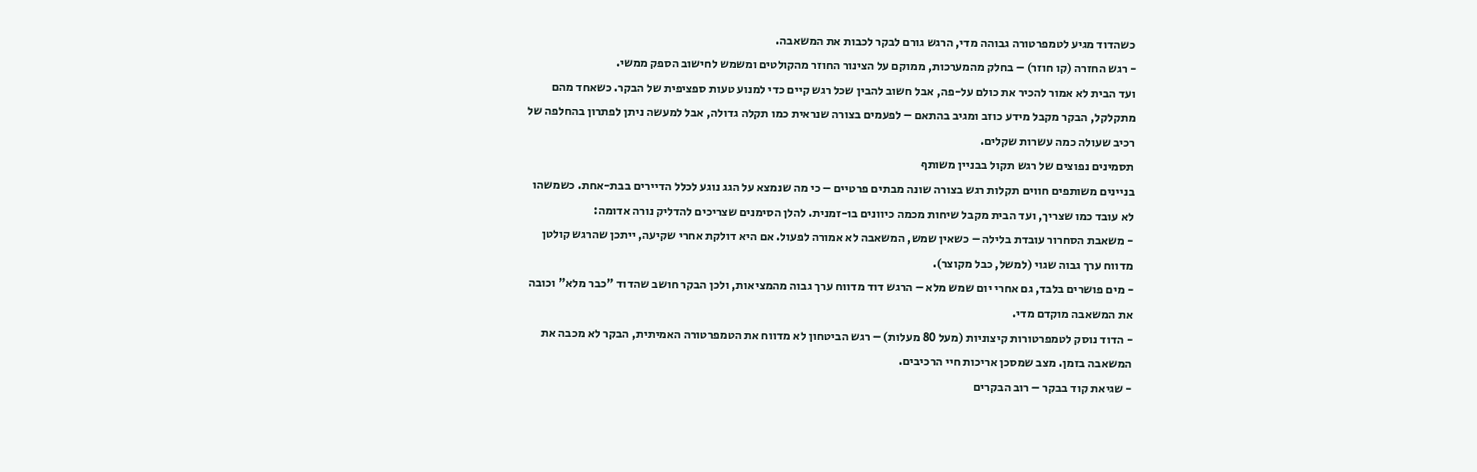כשהדוד מגיע לטמפרטורה גבוהה מדי, הרגש גורם לבקר לכבות את המשאבה.
- רגש החזרה (קו חוזר) – בחלק מהמערכות, ממוקם על הצינור החוזר מהקולטים ומשמש לחישוב הספק ממשי.
ועד הבית לא אמור להכיר את כולם על-פה, אבל חשוב להבין שכל רגש קיים כדי למנוע טעות ספציפית של הבקר. כשאחד מהם מתקלקל, הבקר מקבל מידע כוזב ומגיב בהתאם – לפעמים בצורה שנראית כמו תקלה גדולה, אבל למעשה ניתן לפתרון בהחלפה של רכיב שעולה כמה עשרות שקלים.
תסמינים נפוצים של רגש תקול בבניין משותף
בניינים משותפים חווים תקלות רגש בצורה שונה מבתים פרטיים – כי מה שנמצא על הגג נוגע לכלל הדיירים בבת-אחת. כשמשהו לא עובד כמו שצריך, ועד הבית מקבל שיחות מכמה כיוונים בו-זמנית. להלן הסימנים שצריכים להדליק נורה אדומה:
- משאבת הסחרור עובדת בלילה – כשאין שמש, המשאבה לא אמורה לפעול. אם היא דולקת אחרי שקיעה, ייתכן שהרגש קולטן מדווח ערך גבוה שגוי (למשל, כבל מקוצר).
- מים פושרים בלבד, גם אחרי יום שמש מלא – הרגש דוד מדווח ערך גבוה מהמציאות, ולכן הבקר חושב שהדוד "כבר מלא" וכובה את המשאבה מוקדם מדי.
- הדוד נוסק לטמפרטורות קיצוניות (מעל 80 מעלות) – רגש הביטחון לא מדווח את הטמפרטורה האמיתית, הבקר לא מכבה את המשאבה בזמן. מצב שמסכן אריכות חיי הרכיבים.
- שגיאת קוד בבקר – רוב הבקרים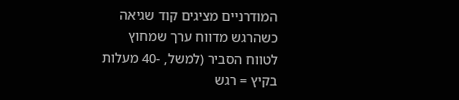המודרניים מציגים קוד שגיאה כשהרגש מדווח ערך שמחוץ לטווח הסביר (למשל, -40 מעלות בקיץ = רגש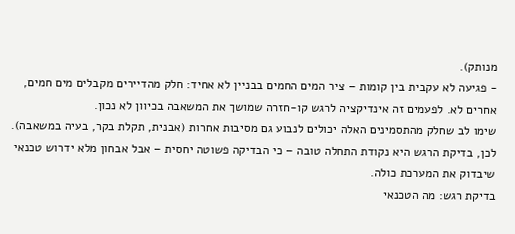מנותק).
- פגיעה לא עקבית בין קומות – ציר המים החמים בבניין לא אחיד: חלק מהדיירים מקבלים מים חמים, אחרים לא. לפעמים זה אינדיקציה לרגש קו-חזרה שמושך את המשאבה בכיוון לא נכון.
שימו לב שחלק מהתסמינים האלה יכולים לנבוע גם מסיבות אחרות (אבנית, תקלת בקר, בעיה במשאבה). לכן, בדיקת הרגש היא נקודת התחלה טובה – כי הבדיקה פשוטה יחסית – אבל אבחון מלא ידרוש טכנאי שיבדוק את המערכת כולה.
בדיקת רגש: מה הטכנאי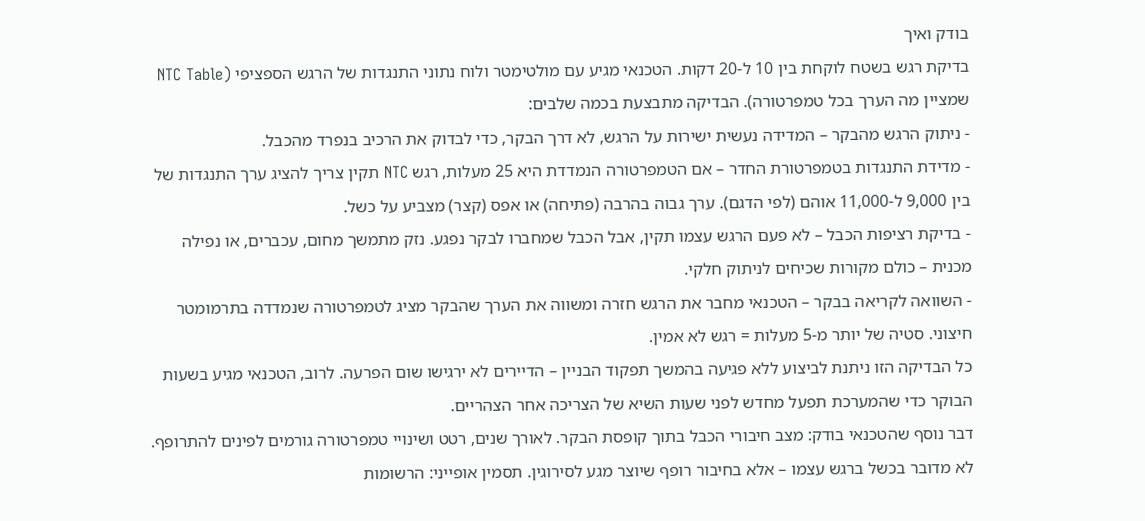בודק ואיך
בדיקת רגש בשטח לוקחת בין 10 ל-20 דקות. הטכנאי מגיע עם מולטימטר ולוח נתוני התנגדות של הרגש הספציפי (NTC Table שמציין מה הערך בכל טמפרטורה). הבדיקה מתבצעת בכמה שלבים:
- ניתוק הרגש מהבקר – המדידה נעשית ישירות על הרגש, לא דרך הבקר, כדי לבדוק את הרכיב בנפרד מהכבל.
- מדידת התנגדות בטמפרטורת החדר – אם הטמפרטורה הנמדדת היא 25 מעלות, רגש NTC תקין צריך להציג ערך התנגדות של בין 9,000 ל-11,000 אוהם (לפי הדגם). ערך גבוה בהרבה (פתיחה) או אפס (קצר) מצביע על כשל.
- בדיקת רציפות הכבל – לא פעם הרגש עצמו תקין, אבל הכבל שמחברו לבקר נפגע. נזק מתמשך מחום, עכברים, או נפילה מכנית – כולם מקורות שכיחים לניתוק חלקי.
- השוואה לקריאה בבקר – הטכנאי מחבר את הרגש חזרה ומשווה את הערך שהבקר מציג לטמפרטורה שנמדדה בתרמומטר חיצוני. סטיה של יותר מ-5 מעלות = רגש לא אמין.
כל הבדיקה הזו ניתנת לביצוע ללא פגיעה בהמשך תפקוד הבניין – הדיירים לא ירגישו שום הפרעה. לרוב, הטכנאי מגיע בשעות הבוקר כדי שהמערכת תפעל מחדש לפני שעות השיא של הצריכה אחר הצהריים.
דבר נוסף שהטכנאי בודק: מצב חיבורי הכבל בתוך קופסת הבקר. לאורך שנים, רטט ושינויי טמפרטורה גורמים לפינים להתרופף. לא מדובר בכשל ברגש עצמו – אלא בחיבור רופף שיוצר מגע לסירוגין. תסמין אופייני: הרשומות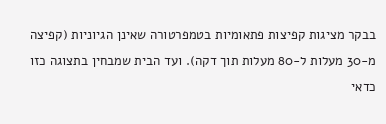בבקר מציגות קפיצות פתאומיות בטמפרטורה שאינן הגיוניות (קפיצה מ-30 מעלות ל-80 מעלות תוך דקה). ועד הבית שמבחין בתצוגה כזו כדאי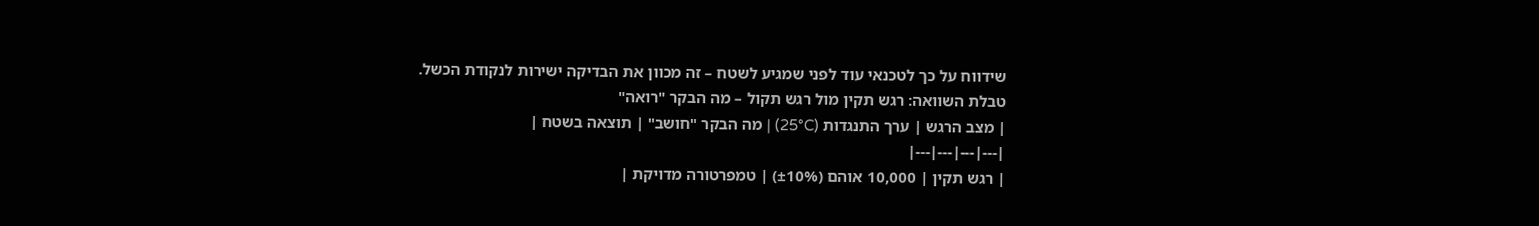שידווח על כך לטכנאי עוד לפני שמגיע לשטח – זה מכוון את הבדיקה ישירות לנקודת הכשל.
טבלת השוואה: רגש תקין מול רגש תקול – מה הבקר "רואה"
| מצב הרגש | ערך התנגדות (25°C) | מה הבקר "חושב" | תוצאה בשטח |
|---|---|---|---|
| רגש תקין | 10,000 אוהם (±10%) | טמפרטורה מדויקת |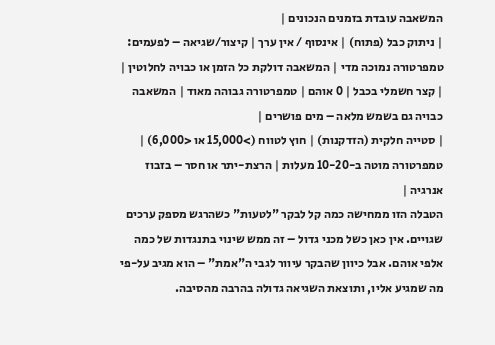המשאבה עובדת בזמנים הנכונים |
| ניתוק כבל (פתוח) | אינסוף / אין ערך | קיצור/שגיאה – לפעמים: טמפרטורה נמוכה מדי | המשאבה דולקת כל הזמן או כבויה לחלוטין |
| קצר חשמלי בכבל | 0 אוהם | טמפרטורה גבוהה מאוד | המשאבה כבויה גם בשמש מלאה – מים פושרים |
| סטייה חלקית (הזדקנות) | חוץ לטווח (>15,000 או <6,000) | טמפרטורה מוטה ב-10-20 מעלות | הרצת-יתר או חסר – בזבוז אנרגיה |
הטבלה הזו ממחישה כמה קל לבקר "לטעות" כשהרגש מספק ערכים שגויים. אין כאן כשל מכני גדול – זה ממש שינוי בתנגדות של כמה אלפי אוהם. אבל כיוון שהבקר עיוור לגבי ה"אמת" – הוא מגיב על-פי מה שמגיע אליו, ותוצאת השגיאה גדולה בהרבה מהסיבה.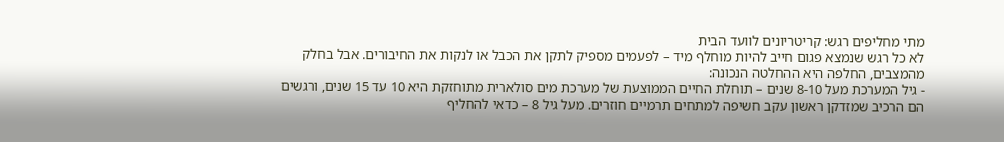מתי מחליפים רגש: קריטריונים לוועד הבית
לא כל רגש שנמצא פגום חייב להיות מוחלף מיד – לפעמים מספיק לתקן את הכבל או לנקות את החיבורים. אבל בחלק מהמצבים, החלפה היא ההחלטה הנכונה:
- גיל המערכת מעל 8-10 שנים – תוחלת החיים הממוצעת של מערכת מים סולארית מתוחזקת היא 10 עד 15 שנים, ורגשים הם הרכיב שמזדקן ראשון עקב חשיפה למתחים תרמיים חוזרים. מעל גיל 8 – כדאי להחליף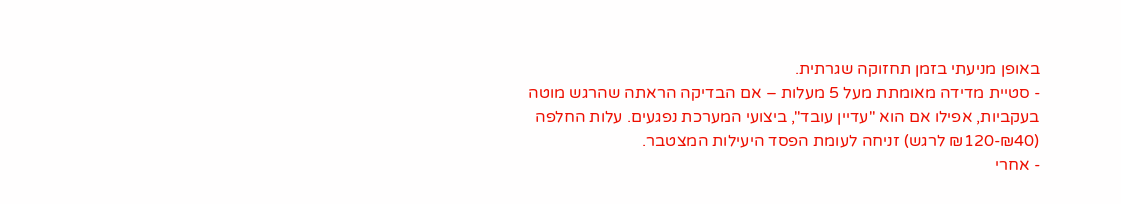באופן מניעתי בזמן תחזוקה שגרתית.
- סטיית מדידה מאומתת מעל 5 מעלות – אם הבדיקה הראתה שהרגש מוטה בעקביות, אפילו אם הוא "עדיין עובד", ביצועי המערכת נפגעים. עלות החלפה (₪40-₪120 לרגש) זניחה לעומת הפסד היעילות המצטבר.
- אחרי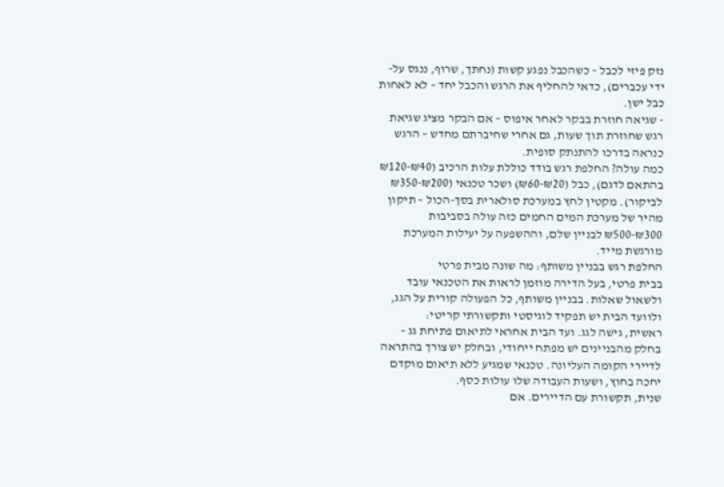נזק פיזי לכבל – כשהכבל נפגע קשות (נחתך, שרוף, ננגס על-ידי עכברים), כדאי להחליף את הרגש והכבל יחד – לא לאחות כבל ישן.
- שגיאה חוזרת בבקר לאחר איפוס – אם הבקר מציג שגיאת רגש שחוזרת תוך שעות, גם אחרי שחיברתם מחדש – הרגש כנראה בדרכו להתנתק סופית.
כמה עולה? החלפת רגש בודד כוללת עלות הרכיב (₪40-₪120 בהתאם לדגם), כבל (₪20-₪60) ושכר טכנאי (₪200-₪350 לביקור). מקטין לחץ במערכת סולארית בסך-הכול – תיקון מהיר של מערכת המים החמים כזה עולה בסביבות ₪300-₪500 לבניין שלם, וההשפעה על יעילות המערכת מורגשת מייד.
החלפת רגש בבניין משותף: מה שונה מבית פרטי
בבית פרטי, בעל הדירה מוזמן לראות את הטכנאי עובד ולשאול שאלות. בבניין משותף, כל הפעולה קורית על הגג, ולוועד הבית יש תפקיד לוגיסטי ותקשורתי קריטי:
ראשית, גישה לגג. ועד הבית אחראי לתיאום פתיחת גג – בחלק מהבניינים יש מפתח ייחודי, ובחלק יש צורך בהתראה לדיירי הקומה העליונה. טכנאי שמגיע ללא תיאום מוקדם יחכה בחוץ, ושעות העבודה שלו עולות כסף.
שנית, תקשורת עם הדיירים. אם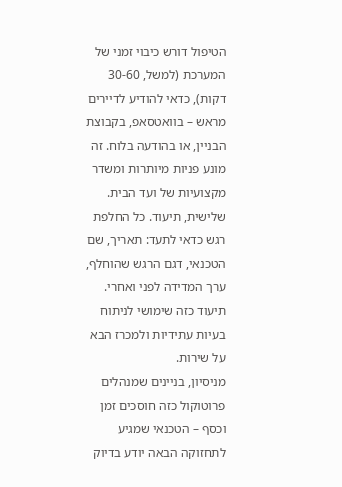הטיפול דורש כיבוי זמני של המערכת (למשל, 30-60 דקות), כדאי להודיע לדיירים מראש – בוואטסאפ, בקבוצת הבניין, או בהודעה בלוח. זה מונע פניות מיותרות ומשדר מקצועיות של ועד הבית.
שלישית, תיעוד. כל החלפת רגש כדאי לתעד: תאריך, שם הטכנאי, דגם הרגש שהוחלף, ערך המדידה לפני ואחרי. תיעוד כזה שימושי לניתוח בעיות עתידיות ולמכרז הבא על שירות.
מניסיון, בניינים שמנהלים פרוטוקול כזה חוסכים זמן וכסף – הטכנאי שמגיע לתחזוקה הבאה יודע בדיוק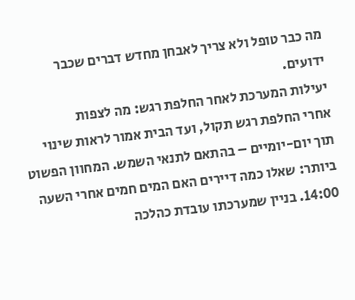מה כבר טופל ולא צריך לאבחן מחדש דברים שכבר ידועים.
יעילות המערכת לאחר החלפת רגש: מה לצפות
אחרי החלפת רגש תקול, ועד הבית אמור לראות שינוי תוך יום-יומיים – בהתאם לתנאי השמש. המחוון הפשוט ביותר: שאלו כמה דיירים האם המים חמים אחרי השעה 14:00. בניין שמערכתו עובדת כהלכה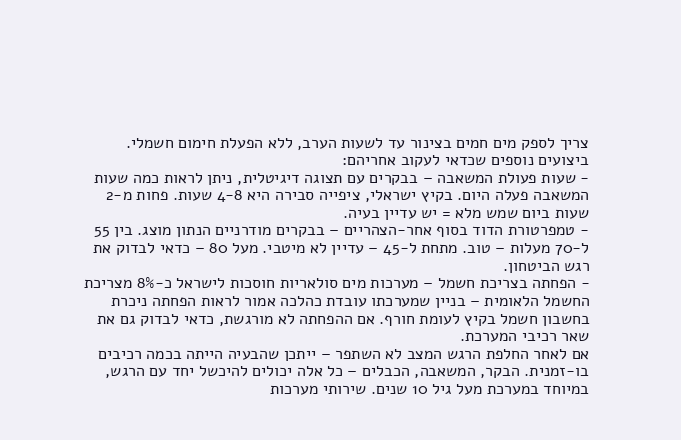צריך לספק מים חמים בצינור עד לשעות הערב, ללא הפעלת חימום חשמלי.
ביצועים נוספים שכדאי לעקוב אחריהם:
- שעות פעולת המשאבה – בבקרים עם תצוגה דיגיטלית, ניתן לראות כמה שעות המשאבה פעלה היום. בקיץ ישראלי, ציפייה סבירה היא 4-8 שעות. פחות מ-2 שעות ביום שמש מלא = יש עדיין בעיה.
- טמפרטורת הדוד בסוף אחר-הצהריים – בבקרים מודרניים הנתון מוצג. בין 55 ל-70 מעלות – טוב. מתחת ל-45 – עדיין לא מיטבי. מעל 80 – כדאי לבדוק את רגש הביטחון.
- הפחתה בצריכת חשמל – מערכות מים סולאריות חוסכות לישראל כ-8% מצריכת החשמל הלאומית – בניין שמערכתו עובדת כהלכה אמור לראות הפחתה ניכרת בחשבון חשמל בקיץ לעומת חורף. אם ההפחתה לא מורגשת, כדאי לבדוק גם את שאר רכיבי המערכת.
אם לאחר החלפת הרגש המצב לא השתפר – ייתכן שהבעיה הייתה בכמה רכיבים בו-זמנית. הבקר, המשאבה, הכבלים – כל אלה יכולים להיכשל יחד עם הרגש, במיוחד במערכת מעל גיל 10 שנים. שירותי מערכות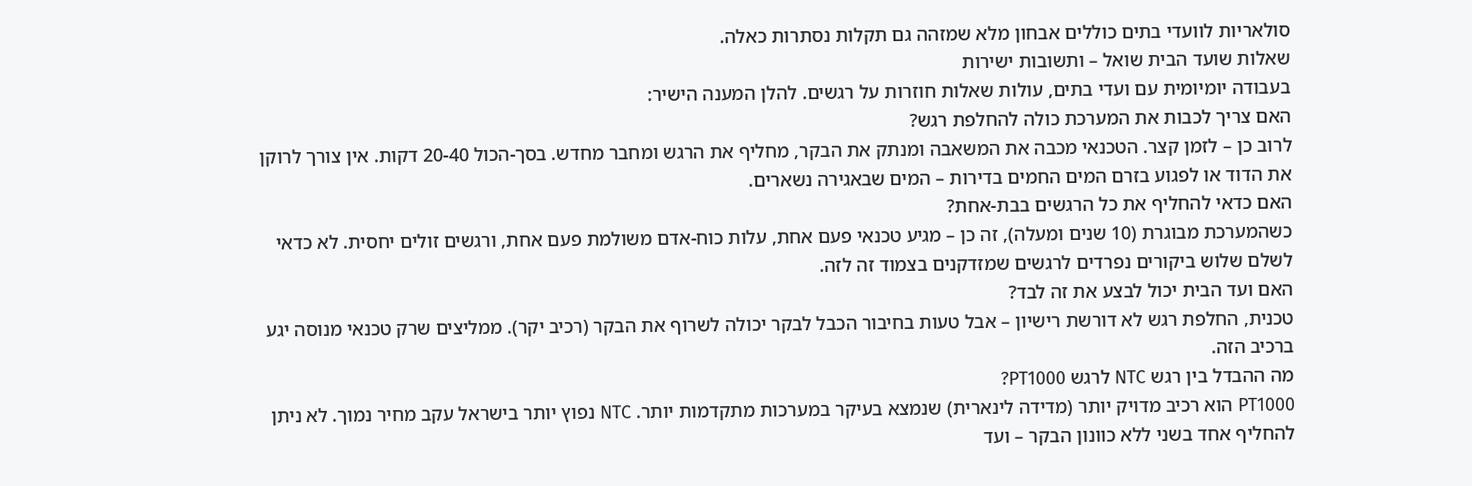סולאריות לוועדי בתים כוללים אבחון מלא שמזהה גם תקלות נסתרות כאלה.
שאלות שועד הבית שואל – ותשובות ישירות
בעבודה יומיומית עם ועדי בתים, עולות שאלות חוזרות על רגשים. להלן המענה הישיר:
האם צריך לכבות את המערכת כולה להחלפת רגש?
לרוב כן – לזמן קצר. הטכנאי מכבה את המשאבה ומנתק את הבקר, מחליף את הרגש ומחבר מחדש. בסך-הכול 20-40 דקות. אין צורך לרוקן את הדוד או לפגוע בזרם המים החמים בדירות – המים שבאגירה נשארים.
האם כדאי להחליף את כל הרגשים בבת-אחת?
כשהמערכת מבוגרת (10 שנים ומעלה), זה כן – מגיע טכנאי פעם אחת, עלות כוח-אדם משולמת פעם אחת, ורגשים זולים יחסית. לא כדאי לשלם שלוש ביקורים נפרדים לרגשים שמזדקנים בצמוד זה לזה.
האם ועד הבית יכול לבצע את זה לבד?
טכנית, החלפת רגש לא דורשת רישיון – אבל טעות בחיבור הכבל לבקר יכולה לשרוף את הבקר (רכיב יקר). ממליצים שרק טכנאי מנוסה יגע ברכיב הזה.
מה ההבדל בין רגש NTC לרגש PT1000?
PT1000 הוא רכיב מדויק יותר (מדידה לינארית) שנמצא בעיקר במערכות מתקדמות יותר. NTC נפוץ יותר בישראל עקב מחיר נמוך. לא ניתן להחליף אחד בשני ללא כוונון הבקר – ועד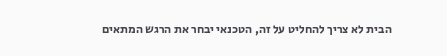הבית לא צריך להחליט על זה, הטכנאי יבחר את הרגש המתאים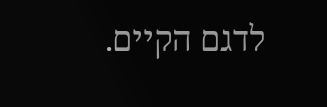לדגם הקיים.